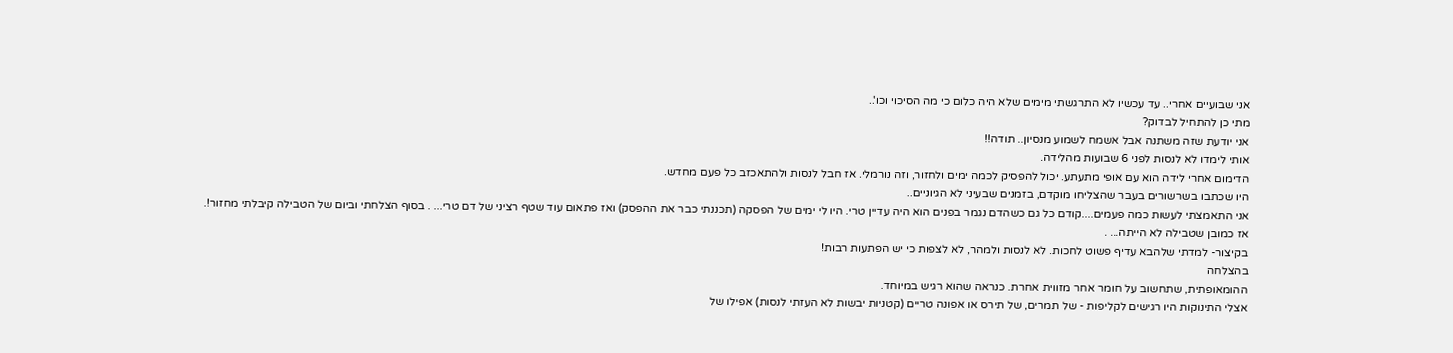אני שבועיים אחרי.. עד עכשיו לא התרגשתי מימים שלא היה כלום כי מה הסיכוי וכו'..
מתי כן להתחיל לבדוק?
אני יודעת שזה משתנה אבל אשמח לשמוע מנסיון.. תודה!!
אותי לימדו לא לנסות לפני 6 שבועות מהלידה.
הדימום אחרי לידה הוא עם אופי מתעתע. יכול להפסיק לכמה ימים ולחזור, וזה נורמלי. אז חבל לנסות ולהתאכזב כל פעם מחדש.
היו שכתבו בשרשורים בעבר שהצליחו מוקדם, בזמנים שבעיני לא הגיוניים..
אני התאמצתי לעשות כמה פעמים....קודם כל גם כשהדם נגמר בפנים הוא היה עדיין טרי. היו לי ימים של הפסקה (תכננתי כבר את ההפסק) ואז פתאום עוד שטף רציני של דם טרי... . בסוף הצלחתי וביום של הטבילה קיבלתי מחזור!.
אז כמובן שטבילה לא הייתה... .
בקיצור- למדתי שלהבא עדיף פשוט לחכות. לא לנסות ולמהר, לא לצפות כי יש הפתעות רבות!
בהצלחה
ההומאופתית, שתחשוב על חומר אחר מזווית אחרת. כנראה שהוא רגיש במיוחד.
אצלי התינוקות היו רגישים לקליפות - של תמרים, של תירס או אפונה טריים (קטניות יבשות לא העזתי לנסות) אפילו של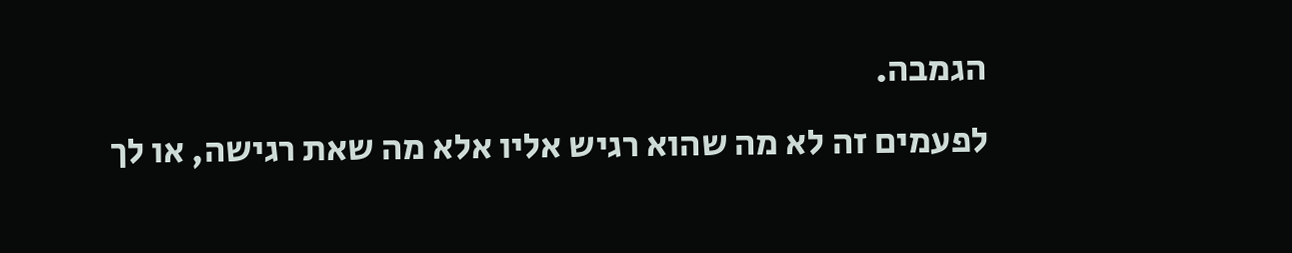הגמבה.
לפעמים זה לא מה שהוא רגיש אליו אלא מה שאת רגישה, או לך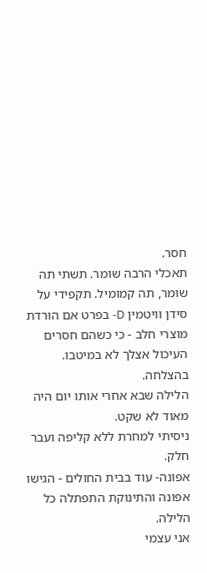חסר.
תאכלי הרבה שומר. תשתי תה שומר, תה קמומיל. תקפידי על סידן וויטמין D- בפרט אם הורדת מוצרי חלב - כי כשהם חסרים העיכול אצלך לא במיטבו.
בהצלחה.
הלילה שבא אחרי אותו יום היה מאוד לא שקט.
ניסיתי למחרת ללא קליפה ועבר חלק.
אפונה- עוד בבית החולים - הגישו אפונה והתינוקת התפתלה כל הלילה.
אני עצמי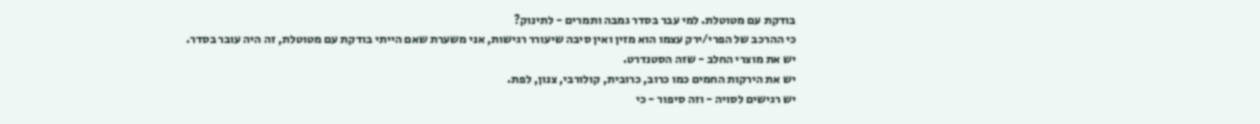בודקת עם מטוטלת. למי עבר בסדר גמבה ותמרים - לתינוק?
כי ההרכב של הפרי/ירק עצמו הוא מזין ואין סיבה שיעורר רגישות, אני משערת שאם הייתי בודקת עם מטוטלת, זה היה עובר בסדר.
יש את מוצרי החלב - שזה הסטנדרט.
יש את הירקות החמים כמו כרוב, כרובית, קולורבי, צנון, לפת.
יש רגישים לסויה - וזה סיפור - כי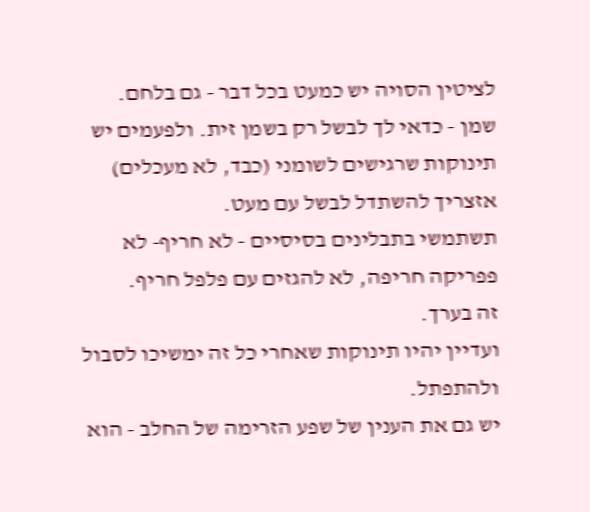לציטין הסויה יש כמעט בכל דבר - גם בלחם.
שמן - כדאי לך לבשל רק בשמן זית. ולפעמים יש תינוקות שרגישים לשומני (כבד, לא מעכלים) אזצריך להשתדל לבשל עם מעט.
תשתמשי בתבלינים בסיסיים - לא חריף- לא פפריקה חריפה, לא להגזים עם פלפל חריף.
זה בערך.
ועדיין יהיו תינוקות שאחרי כל זה ימשיכו לסבול ולהתפתל.
יש גם את הענין של שפע הזרימה של החלב - הוא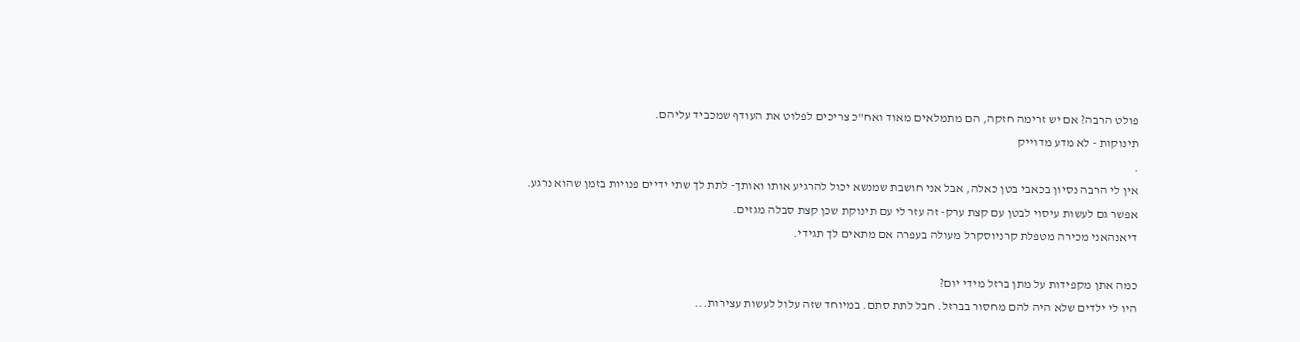פולט הרבה? אם יש זרימה חזקה, הם מתמלאים מאוד ואח"כ צריכים לפלוט את העודף שמכביד עליהם.
תינוקות - לא מדע מדוייק
.
אין לי הרבה נסיון בכאבי בטן כאלה, אבל אני חושבת שמנשא יכול להרגיע אותו ואותך- לתת לך שתי ידיים פנויות בזמן שהוא נרגע.
אפשר גם לעשות עיסוי לבטן עם קצת ערק- זה עזר לי עם תינוקת שכן קצת סבלה מגזים.
דיאנהאני מכירה מטפלת קרניוסקרל מעולה בעפרה אם מתאים לך תגידי.

כמה אתן מקפידות על מתן ברזל מידי יום?
היו לי ילדים שלא היה להם מחסור בברזל. חבל לתת סתם. במיוחד שזה עלול לעשות עצירות...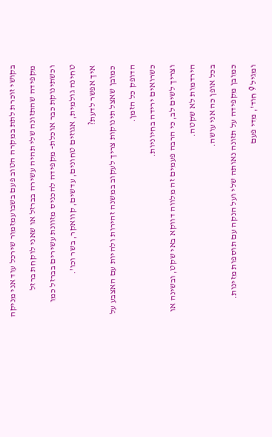בקושי זוכרת לתת במקרה הטוב פעם בשבועמזמור שירכל עוד אני מניקה מקפידה שהתזונה שלי תהיה עשירה בברזל או שאני לוקחת ברזל
וכשתינוקת כבר אוכלת- מקפידה להכניס מזוונת עשירים בברזל כמו טחינה גולמית, אגוזים טחונים, עדשים, קוואקר, בשר וכו'.
איך אפשר לדעת?
כמובן שאצל תינוקות צריך לעקוב במשנה זהירות ולהיות עם האצבע על הדופק כל הזמן.
כשרואים ירידה בחיוניות.
וצריך לשים לב, כי הרבה פעמים זה מלווה דווקא באי שקט, ובשינה או הירדמות לא שקטה.
בכל אופן כה אני עושה.
כמובן מקפידה על תזונה נאותה שלי ועל הנקה עם תוספות מזינות.
ומגיל 9 חוד', מדי פעם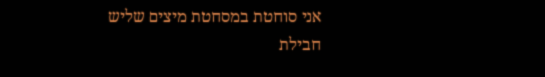אני סוחטת במסחטת מיצים שליש חבילת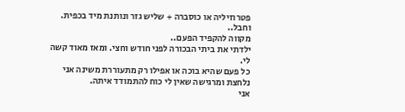פטרוזיליה או כוסברה + שליש גזר ונותנת מיד בכפית.
וחבל..
מקווה להקפיד הפעם..
ילדתי את ביתי הבכורה לפני חודש וחצי. ומאז מאוד קשה לי.
כל פעם שהיא בוכה או אפילו רק מתעוררת משינה אני נלחצת ומרגישה שאין לי כוח להתמודד איתה.
אני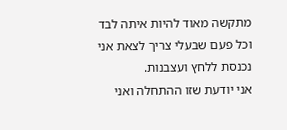מתקשה מאוד להיות איתה לבד וכל פעם שבעלי צריך לצאת אני נכנסת ללחץ ועצבנות.
אני יודעת שזו ההתחלה ואני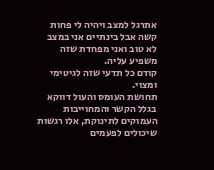אתרגל למצב ויהיה לי פחות קשה אבל בינתיים אני במצב לא טוב ואני מפחדת שזה משפיע עליה.
קודם כל תדעי שזה לגיטימי ומצוי.
תחושת העומס והעול דווקא בגלל הקשר והמחוייבות העמוקים לתינוקת, אלו רגשות שיכולים לפעמים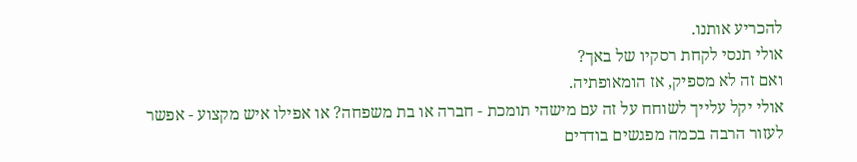להכריע אותנו.
אולי תנסי לקחת רסקיו של באך?
ואם זה לא מספיק, אז הומאופתיה.
אולי יקל עלייך לשוחח על זה עם מישהי תומכת - חברה או בת משפחה? או אפילו איש מקצוע - אפשר לעזור הרבה בכמה מפגשים בודדים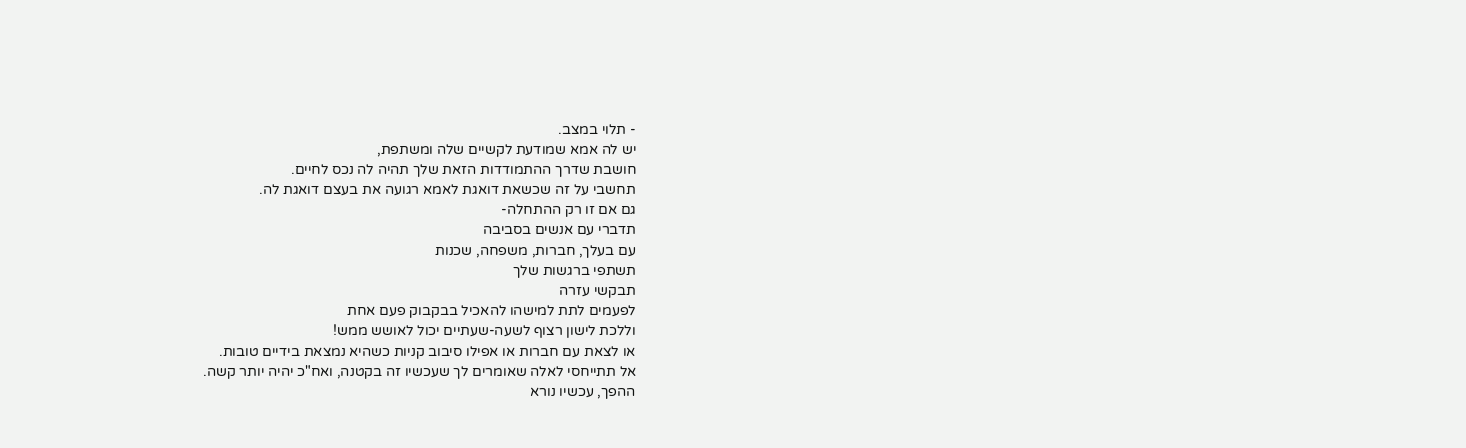- תלוי במצב.
יש לה אמא שמודעת לקשיים שלה ומשתפת,
חושבת שדרך ההתמודדות הזאת שלך תהיה לה נכס לחיים.
תחשבי על זה שכשאת דואגת לאמא רגועה את בעצם דואגת לה.
גם אם זו רק ההתחלה-
תדברי עם אנשים בסביבה
עם בעלך, חברות, משפחה, שכנות
תשתפי ברגשות שלך
תבקשי עזרה
לפעמים לתת למישהו להאכיל בבקבוק פעם אחת
וללכת לישון רצוף לשעה-שעתיים יכול לאושש ממש!
או לצאת עם חברות או אפילו סיבוב קניות כשהיא נמצאת בידיים טובות.
אל תתייחסי לאלה שאומרים לך שעכשיו זה בקטנה, ואח"כ יהיה יותר קשה.
ההפך, עכשיו נורא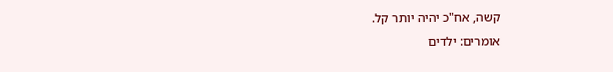קשה, אח"כ יהיה יותר קל.
אומרים: ילדים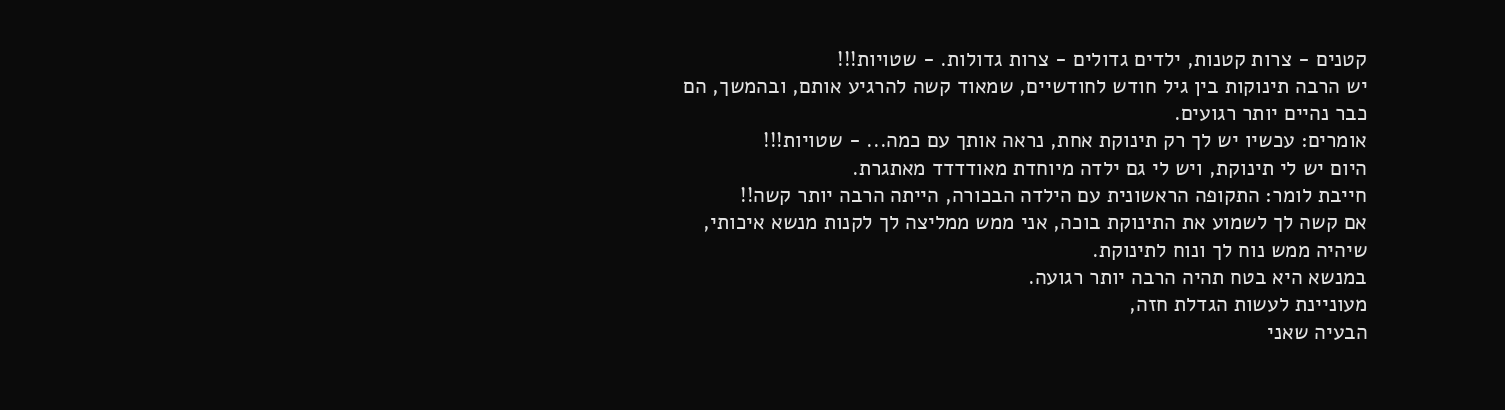קטנים - צרות קטנות, ילדים גדולים - צרות גדולות. - שטויות!!!
יש הרבה תינוקות בין גיל חודש לחודשיים, שמאוד קשה להרגיע אותם, ובהמשך, הם כבר נהיים יותר רגועים.
אומרים: עכשיו יש לך רק תינוקת אחת, נראה אותך עם כמה... - שטויות!!!
היום יש לי תינוקת, ויש לי גם ילדה מיוחדת מאודדדד מאתגרת.
חייבת לומר: התקופה הראשונית עם הילדה הבכורה, הייתה הרבה יותר קשה!!
אם קשה לך לשמוע את התינוקת בוכה, אני ממש ממליצה לך לקנות מנשא איכותי, שיהיה ממש נוח לך ונוח לתינוקת.
במנשא היא בטח תהיה הרבה יותר רגועה.
מעוניינת לעשות הגדלת חזה,
הבעיה שאני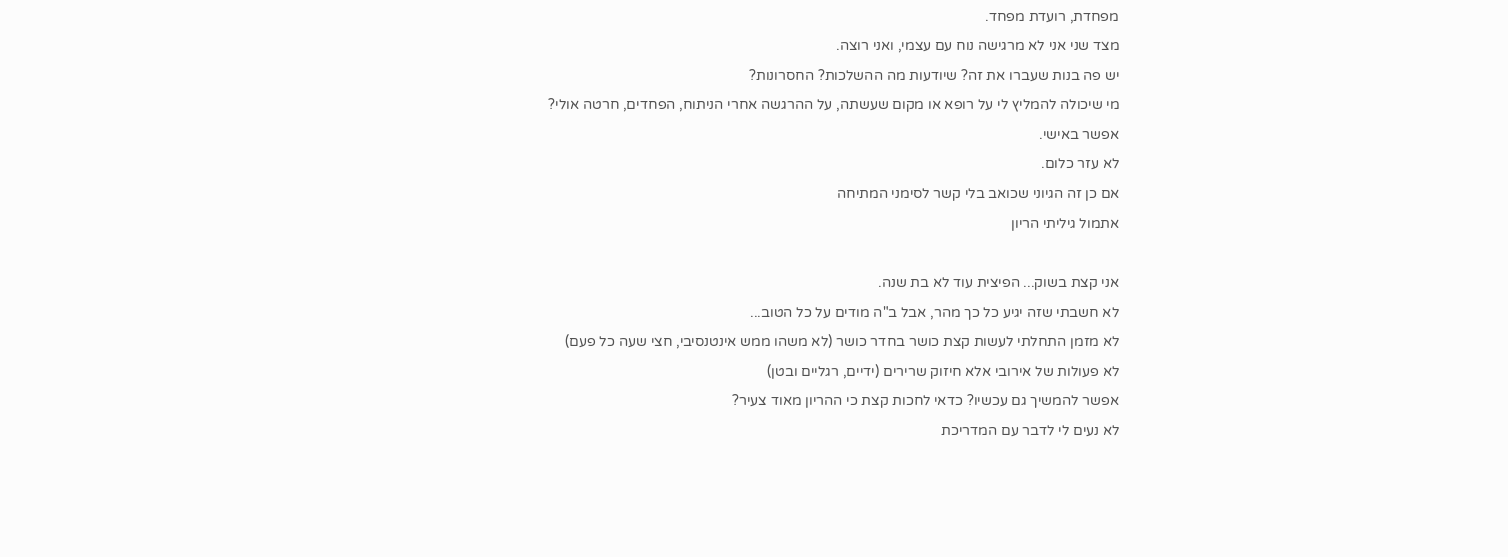מפחדת, רועדת מפחד.
מצד שני אני לא מרגישה נוח עם עצמי, ואני רוצה.
יש פה בנות שעברו את זה? שיודעות מה ההשלכות? החסרונות?
מי שיכולה להמליץ לי על רופא או מקום שעשתה, על ההרגשה אחרי הניתוח, הפחדים, חרטה אולי?
אפשר באישי.
לא עזר כלום.
אם כן זה הגיוני שכואב בלי קשר לסימני המתיחה
אתמול גיליתי הריון

אני קצת בשוק... הפיצית עוד לא בת שנה.
לא חשבתי שזה יגיע כל כך מהר, אבל ב"ה מודים על כל הטוב...
לא מזמן התחלתי לעשות קצת כושר בחדר כושר (לא משהו ממש אינטנסיבי, חצי שעה כל פעם)
לא פעולות של אירובי אלא חיזוק שרירים (ידיים, רגליים ובטן)
אפשר להמשיך גם עכשיו? כדאי לחכות קצת כי ההריון מאוד צעיר?
לא נעים לי לדבר עם המדריכת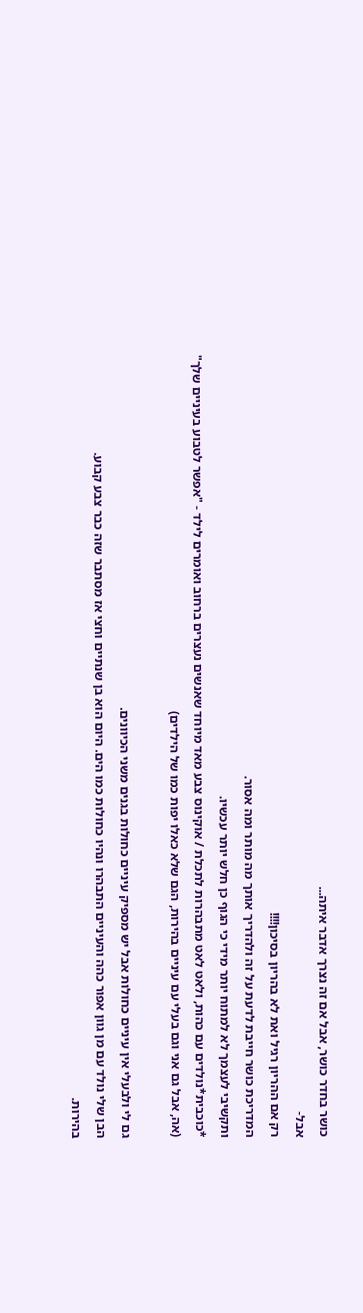כושר בחדר כושר, אבל אם זה נצרך אדבר איתה...
אבל-
רק אם ההריון רגיל ואת לא בהריון בסיכון!!!!
המדריכת כושר חייבת לדעת על זה ולהדריך אותך מה מותר ומה אסור.
ותקשיבי לעצמך לא למתוח יותר מידי כי הגוף כן חלש יותר עכשיו.
*כוכבית*נולדים עם כהות, ולאט לאט מתבהרות לתכלת / אוקינוס צבע מאד מיוחד שאנשים נעצרים ברחוב ואומרים לילד - "אפשר לטבוע בעיניים שלך"
(אה, אבל גם אני וגם בעלי עם עיניים בהירות, הגם שלא כאלו יפות כמו של הילדים)

גם לי ולבעלי אין עיניים כחולות אבל יש מספיק עיניים כחולות בגנים משני הכיוונים.
הבן שלי נולד עם מן גוון אפור כהה והעיניים התבהרו ונהיו כחולות כמו הים. היום הוא בן שנתיים וחצי אז מסתבר שזה כבר צבע קבוע.
בהירות.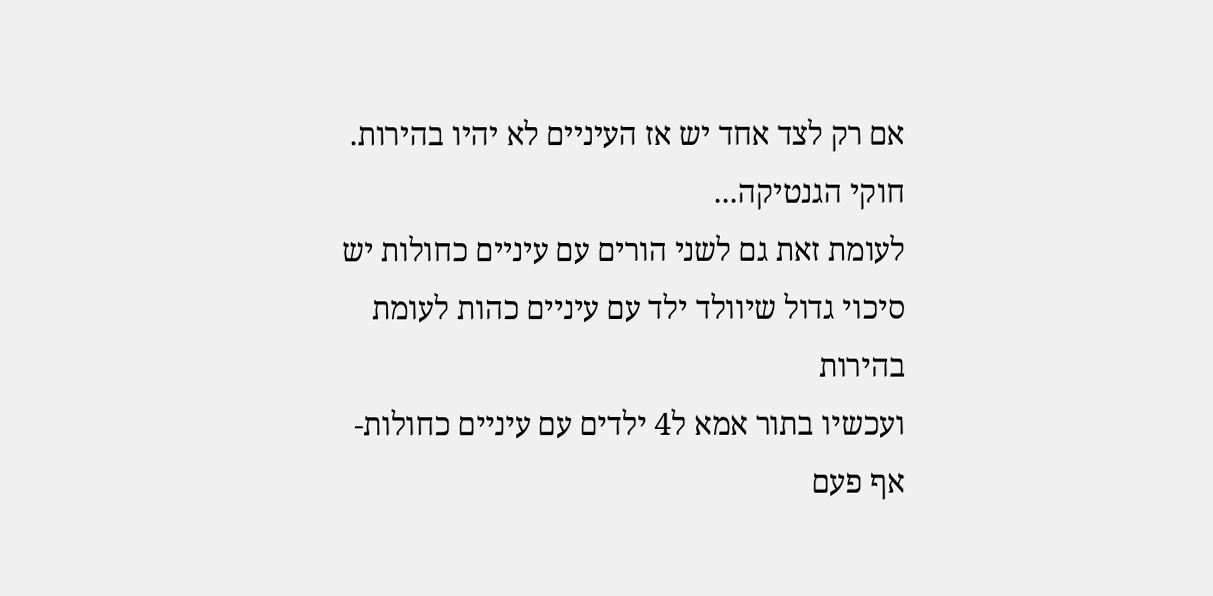אם רק לצד אחד יש אז העיניים לא יהיו בהירות.
חוקי הגנטיקה...
לעומת זאת גם לשני הורים עם עיניים כחולות יש סיכוי גדול שיוולד ילד עם עיניים כהות לעומת בהירות
ועכשיו בתור אמא ל4 ילדים עם עיניים כחולות- אף פעם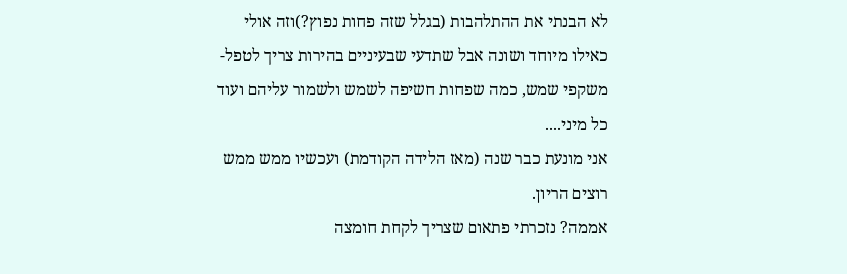לא הבנתי את ההתלהבות (בגלל שזה פחות נפוץ?)וזה אולי כאילו מיוחד ושונה אבל שתדעי שבעיניים בהירות צריך לטפל- משקפי שמש, כמה שפחות חשיפה לשמש ולשמור עליהם ועוד כל מיני....
אני מונעת כבר שנה (מאז הלידה הקודמת) ועכשיו ממש ממש רוצים הריון.
אממה? נזכרתי פתאום שצריך לקחת חומצה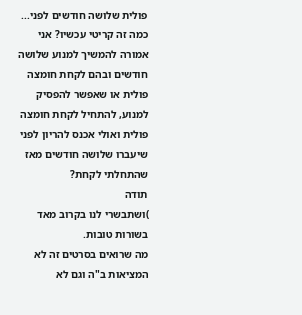פולית שלושה חודשים לפני...
כמה זה קריטי עכשיו? אני אמורה להמשיך למנוע שלושה חודשים ובהם לקחת חומצה פולית או שאפשר להפסיק למנוע, להתחיל לקחת חומצה פולית ואולי אכנס להריון לפני שיעברו שלושה חודשים מאז שהתחלתי לקחת?
תודה
)ושתבשרי לנו בקרוב מאד בשורות טובות.
מה שרואים בסרטים זה לא המציאות ב"ה וגם לא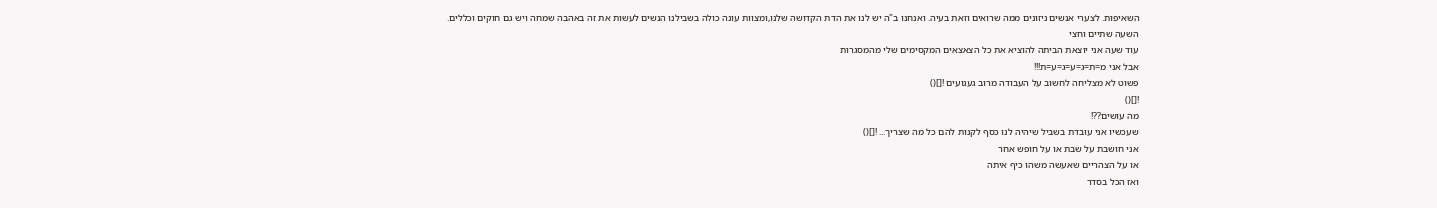השאיפות. לצערי אנשים ניזונים ממה שרואים וזאת בעיה. ואנחנו ב"ה יש לנו את הדת הקדושה שלנו,ומצוות עונה כולה בשבילנו הנשים לעשות את זה באהבה שמחה ויש גם חוקים וכללים.
השעה שתיים וחצי
עוד שעה אני יוצאת הביתה להוציא את כל הצאצאים המקסימים שלי מהמסגרות
אבל אני מ=ת=ג=ע=ג=ע=ת!!!
פשוט לא מצליחה לחשוב על העבודה מרוב געגועים ![]()
![]()
מה עושים??!
שעכשיו אני עובדת בשביל שיהיה לנו כסף לקנות להם כל מה שצריך... ![]()
אני חושבת על שבת או על חופש אחר
או על הצהריים שאעשה משהו כיף איתה
ואז הכל בסדר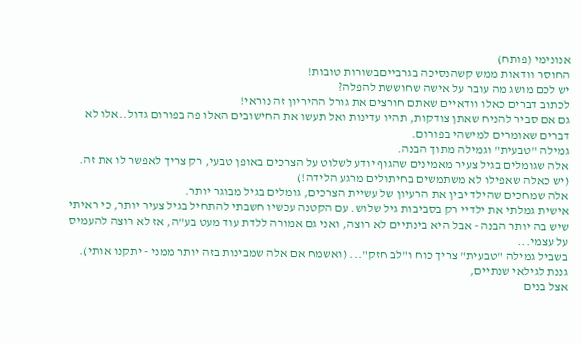אנונימי (פותח)
החוסר וודאות ממש קשהנסיכה בגרבייםבשורות טובות!
יש לכם מושג מה עובר על אישה שחוששת להפלה?
לכתוב דברים כאלו וודאיים שאתם חורצים את גורל ההיריון זה נוראי!
גם אם סביר להניח שאתן צודקות, תהיו עדינות ואל תעשו את החישובים האלו פה בפורום גדול..אלו לא דברים שאומרים למישהי בפורום.
גמילה "טבעית" וגמילה מתוך הבנה.
אלה שגומלים בגיל צעיר מאמינים שהגוף יודע לשלוט על הצרכים באופן טבעי, רק צריך לאפשר לו את זה. (יש כאלה שאפילו לא משתמשים בחיתולים מרגע הלידה!)
אלה שמחכים שהילד יבין את הרעיון של עשיית הצרכים, גומלים בגיל מבוגר יותר.
אישית גמלתי את ילדיי רק בסביבות גיל שלוש. עם הקטנה עכשיו חשבתי להתחיל בגיל צעיר יותר, כי ראיתי שיש בה יותר הבנה - אבל היא בינתיים לא רוצה, ואני גם אמורה ללדת עוד מעט בע"ה, אז לא רוצה להעמיס על עצמי...
בשביל גמילה "טבעית" צריך כוח ו"לב חזק"... (ואשמח אם אלה שמבינות בזה יותר ממני - יתקנו אותי).
גננת לגילאי שנתיים,
אצל בנים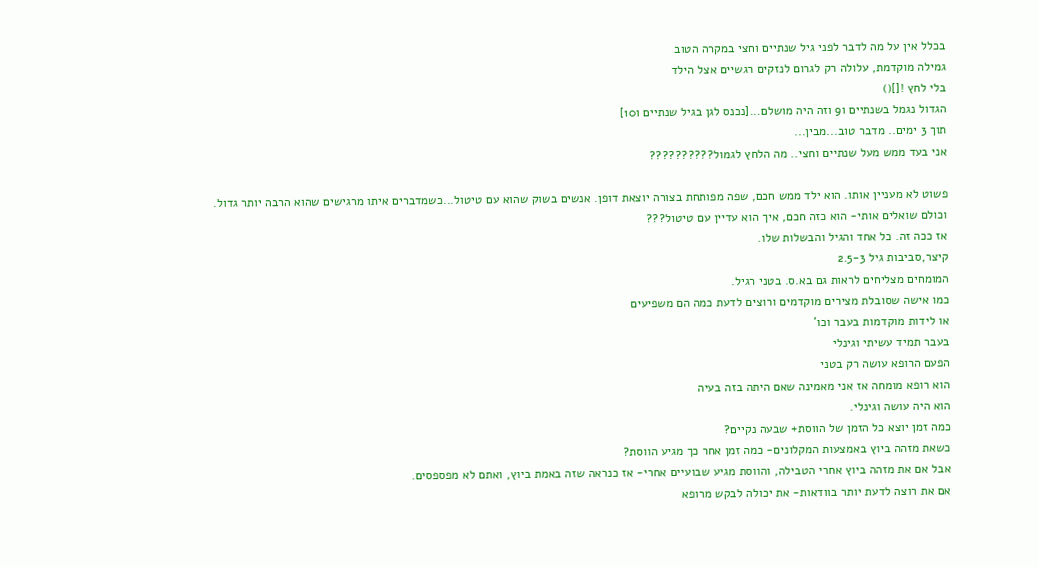בכלל אין על מה לדבר לפני גיל שנתיים וחצי במקרה הטוב
גמילה מוקדמת, עלולה רק לגרום לנזקים רגשיים אצל הילד
בלי לחץ ![]()
הגדול נגמל בשנתיים ו9 וזה היה מושלם...[נכנס לגן בגיל שנתיים ו10]
תוך 3 ימים.. מדבר טוב...מבין...
אני בעד ממש מעל שנתיים וחצי.. מה הלחץ לגמול??????????

פשוט לא מעניין אותו. הוא ילד ממש חכם, שפה מפותחת בצורה יוצאת דופן. אנשים בשוק שהוא עם טיטול...כשמדברים איתו מרגישים שהוא הרבה יותר גדול.
וכולם שואלים אותי- הוא כזה חכם, איך הוא עדיין עם טיטול???
אז ככה זה. כל אחד והגיל והבשלות שלו.
קיצר,סביבות גיל 2.5-3
המומחים מצליחים לראות גם בא.ס. בטני רגיל.
כמו אישה שסובלת מצירים מוקדמים ורוצים לדעת כמה הם משפיעים
או לידות מוקדמות בעבר וכו'
בעבר תמיד עשיתי וגינלי
הפעם הרופא עושה רק בטני
הוא רופא מומחה אז אני מאמינה שאם היתה בזה בעיה
הוא היה עושה וגינלי.
כמה זמן יוצא כל הזמן של הווסת+ שבעה נקיים?
כשאת מזהה ביוץ באמצעות המקלונים- כמה זמן אחר כך מגיע הווסת?
אבל אם את מזהה ביוץ אחרי הטבילה, והווסת מגיע שבועיים אחרי- אז כנראה שזה באמת ביוץ, ואתם לא מפספסים.
אם את רוצה לדעת יותר בוודאות- את יכולה לבקש מרופא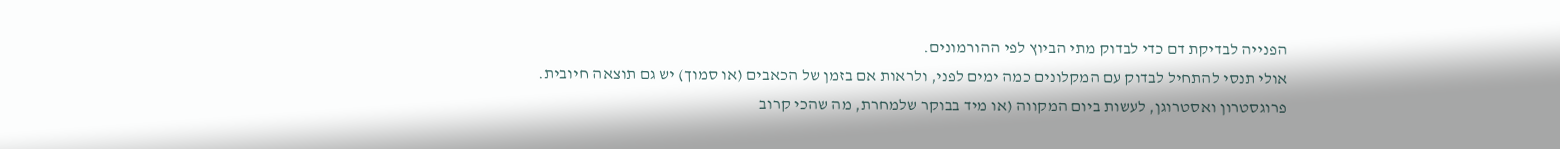הפנייה לבדיקת דם כדי לבדוק מתי הביוץ לפי ההורמונים.
אולי תנסי להתחיל לבדוק עם המקלונים כמה ימים לפני, ולראות אם בזמן של הכאבים (או סמוך) יש גם תוצאה חיובית.
פרוגסטרון ואסטרוגן, לעשות ביום המקווה (או מיד בבוקר שלמחרת, מה שהכי קרוב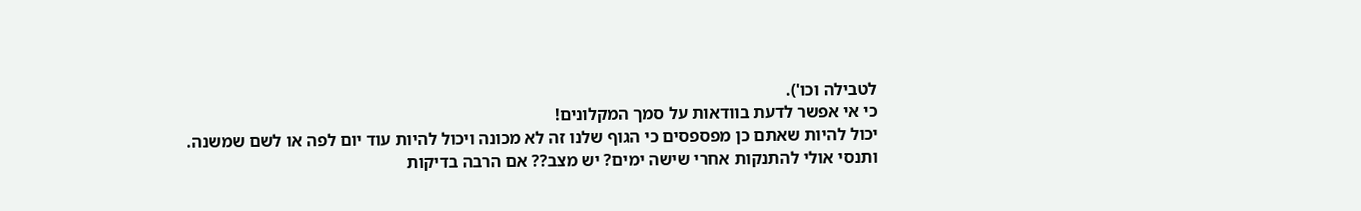לטבילה וכו').
כי אי אפשר לדעת בוודאות על סמך המקלונים!
יכול להיות שאתם כן מפספסים כי הגוף שלנו זה לא מכונה ויכול להיות עוד יום לפה או לשם שמשנה.
ותנסי אולי להתנקות אחרי שישה ימים? יש מצב?? אם הרבה בדיקות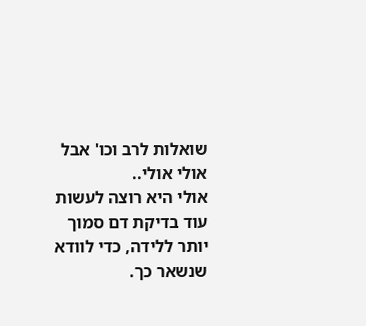שואלות לרב וכו' אבל אולי אולי..
אולי היא רוצה לעשות עוד בדיקת דם סמוך יותר ללידה, כדי לוודא שנשאר כך.